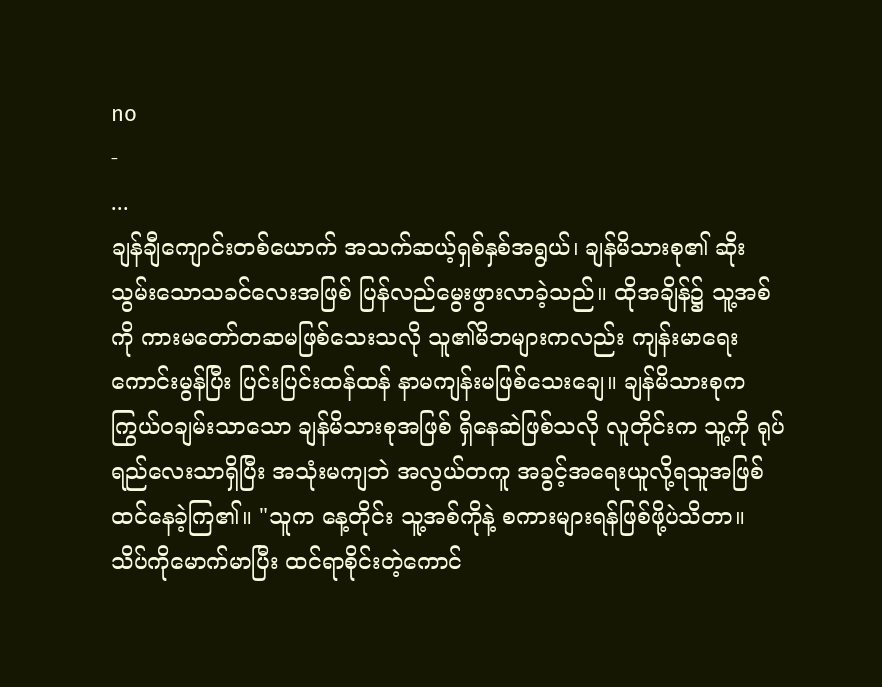no
-
...
ချန်ချီကျောင်းတစ်ယောက် အသက်ဆယ့်ရှစ်နှစ်အရွယ်၊ ချန်မိသားစု၏ ဆိုးသွမ်းသောသခင်လေးအဖြစ် ပြန်လည်မွေးဖွားလာခဲ့သည်။ ထိုအချိန်၌ သူ့အစ်ကို ကားမတော်တဆမဖြစ်သေးသလို သူ၏မိဘများကလည်း ကျန်းမာရေးကောင်းမွန်ပြီး ပြင်းပြင်းထန်ထန် နာမကျန်းမဖြစ်သေးချေ။ ချန်မိသားစုက ကြွယ်ဝချမ်းသာသော ချန်မိသားစုအဖြစ် ရှိနေဆဲဖြစ်သလို လူတိုင်းက သူ့ကို ရုပ်ရည်လေးသာရှိပြီး အသုံးမကျဘဲ အလွယ်တကူ အခွင့်အရေးယူလို့ရသူအဖြစ် ထင်နေခဲ့ကြ၏။ "သူက နေ့တိုင်း သူ့အစ်ကိုနဲ့ စကားများရန်ဖြစ်ဖို့ပဲသိတာ။ သိပ်ကိုမောက်မာပြီး ထင်ရာစိုင်းတဲ့ကောင်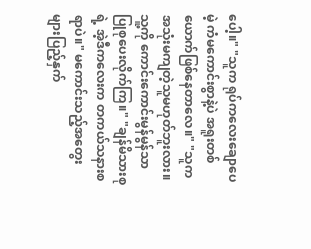ပေါ့။" "သူက ရုပ်ကလေးချောပေမဲ့ ကံမကောင်းစွာနဲ့ပဲ အရူးတစ်ယောက်ဖြစ်နေတာလေ။" "သူက အသုံးမကျတဲ့သူမဟုတ်ဘူးလား။ သူ့ကို ကောင်းကောင်းမွန်မွန်သာ ပြုစုပေးလိုက်ကြ။" "ချန်မိသားစုရဲ့ အဲ့ဒီကလေးက တကယ်သနားစရာပဲ။" မကောင်းသည့်အတွေးများပြည့်နှက်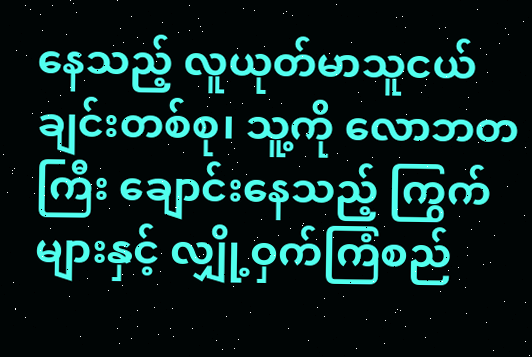နေသည့် လူယုတ်မာသူငယ်ချင်းတစ်စု၊ သူ့ကို လောဘတကြီး ချောင်းနေသည့် ကြွက်များနှင့် လျှို့ဝှက်ကြံစည်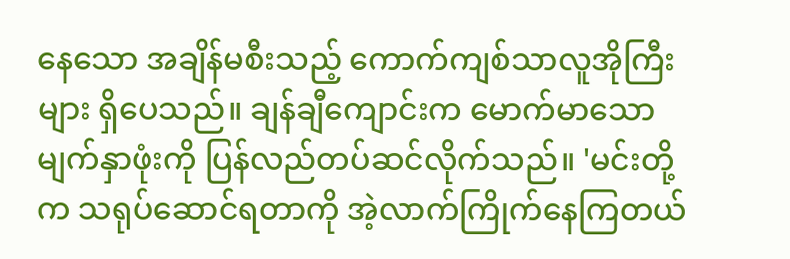နေသော အချိန်မစီးသည့် ကောက်ကျစ်သာလူအိုကြီးများ ရှိပေသည်။ ချန်ချီကျောင်းက မောက်မာသောမျက်နှာဖုံးကို ပြန်လည်တပ်ဆင်လိုက်သည်။ 'မင်းတို့က သရုပ်ဆောင်ရတာကို အဲ့လာက်ကြိုက်နေကြတယ်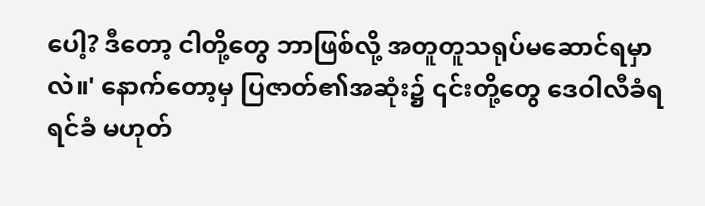ပေါ့? ဒီတော့ ငါတို့တွေ ဘာဖြစ်လို့ အတူတူသရုပ်မဆောင်ရမှာလဲ။' နောက်တော့မှ ပြဇာတ်၏အဆုံး၌ ၎င်းတို့တွေ ဒေဝါလီခံရရင်ခံ မဟုတ်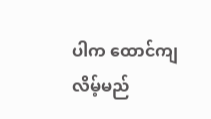ပါက ထောင်ကျလိမ့်မည်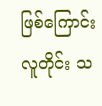ဖြစ်ကြောင်း လူတိုင်း သ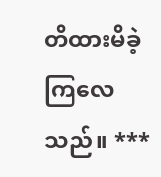တိထားမိခဲ့ကြလေသည်။ ***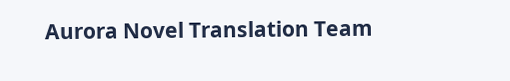Aurora Novel Translation Team